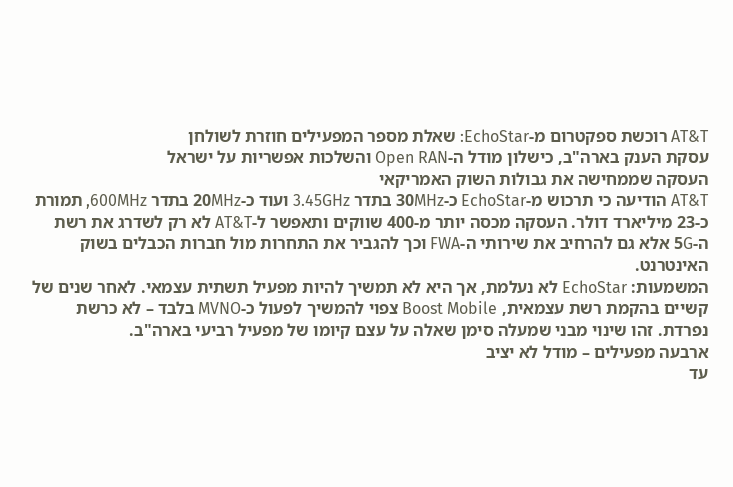AT&T רוכשת ספקטרום מ-EchoStar: שאלת מספר המפעילים חוזרת לשולחן
עסקת הענק בארה"ב, כישלון מודל ה-Open RAN והשלכות אפשריות על ישראל
העסקה שממחישה את גבולות השוק האמריקאי
AT&T הודיעה כי תרכוש מ-EchoStar כ-30MHz בתדר 3.45GHz ועוד כ-20MHz בתדר 600MHz, תמורת כ-23 מיליארד דולר. העסקה מכסה יותר מ-400 שווקים ותאפשר ל-AT&T לא רק לשדרג את רשת ה-5G אלא גם להרחיב את שירותי ה-FWA וכך להגביר את התחרות מול חברות הכבלים בשוק האינטרנט.
המשמעות: EchoStar לא נעלמת, אך היא לא תמשיך להיות מפעיל תשתית עצמאי. לאחר שנים של קשיים בהקמת רשת עצמאית, Boost Mobile צפוי להמשיך לפעול כ-MVNO בלבד – לא כרשת נפרדת. זהו שינוי מבני שמעלה סימן שאלה על עצם קיומו של מפעיל רביעי בארה"ב.
ארבעה מפעילים – מודל לא יציב
עד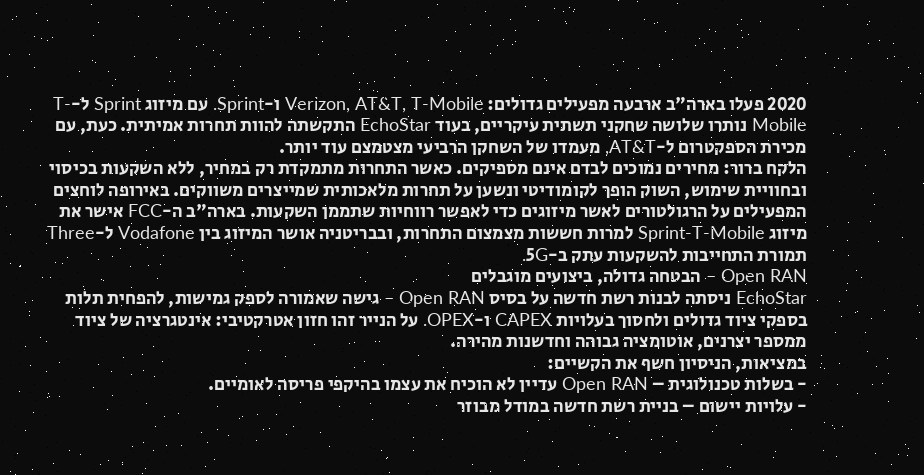2020 פעלו בארה"ב ארבעה מפעילים גדולים: Verizon, AT&T, T-Mobile ו-Sprint. עם מיזוג Sprint ל-T-Mobile נותרו שלושה שחקני תשתית עיקריים, בעוד EchoStar התקשתה להוות תחרות אמיתית. כעת, עם מכירת הספקטרום ל-AT&T, מעמדו של השחקן הרביעי מצטמצם עוד יותר.
הלקח ברור: מחירים נמוכים לבדם אינם מספיקים. כאשר התחרות מתמקדת רק במחיר, ללא השקעות בכיסוי ובחוויית שימוש, השוק הופך לקומודיטי ונשען על תחרות מלאכותית שמייצרים משווקים. באירופה לוחצים המפעילים על הרגולטורים לאשר מיזוגים כדי לאפשר רווחיות שתממן השקעות. בארה"ב ה-FCC אישר את מיזוג Sprint-T-Mobile למרות חששות מצמצום התחרות, ובבריטניה אושר המיזוג בין Vodafone ל-Three תמורת התחייבות להשקעות עתק ב-5G.
Open RAN – הבטחה גדולה, ביצועים מוגבלים
EchoStar ניסתה לבנות רשת חדשה על בסיס Open RAN – גישה שאמורה לספק גמישות, להפחית תלות בספקי ציוד גדולים ולחסוך בעלויות CAPEX ו-OPEX. על הנייר זהו חזון אטרקטיבי: אינטגרציה של ציוד ממספר יצרנים, אוטומציה גבוהה וחדשנות מהירה.
במציאות, הניסיון חשף את הקשיים:
- בשלות טכנולוגית – Open RAN עדיין לא הוכיח את עצמו בהיקפי פריסה לאומיים.
- עלויות יישום – בניית רשת חדשה במודל מבוזר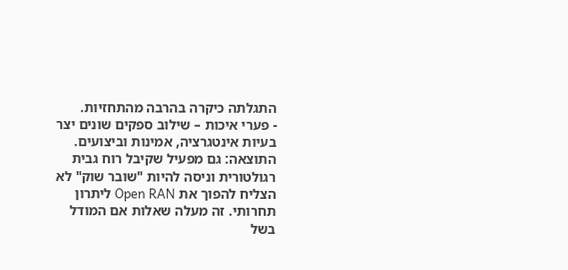התגלתה כיקרה בהרבה מהתחזיות.
- פערי איכות – שילוב ספקים שונים יצר בעיות אינטגרציה, אמינות וביצועים.
התוצאה: גם מפעיל שקיבל רוח גבית רגולטורית וניסה להיות "שובר שוק" לא הצליח להפוך את Open RAN ליתרון תחרותי. זה מעלה שאלות אם המודל בשל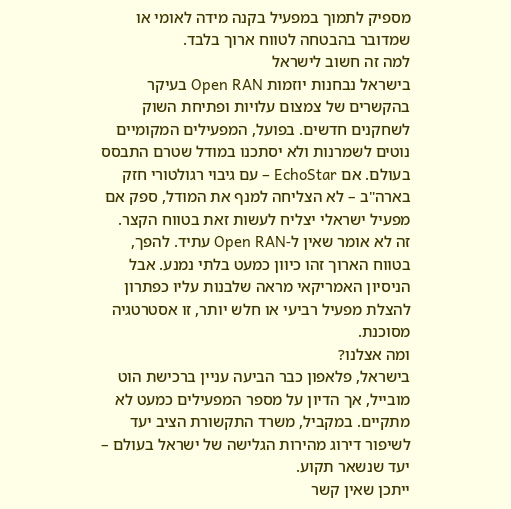מספיק לתמוך במפעיל בקנה מידה לאומי או שמדובר בהבטחה לטווח ארוך בלבד.
למה זה חשוב לישראל
בישראל נבחנות יוזמות Open RAN בעיקר בהקשרים של צמצום עלויות ופתיחת השוק לשחקנים חדשים. בפועל, המפעילים המקומיים נוטים לשמרנות ולא יסתכנו במודל שטרם התבסס בעולם. אם EchoStar – עם גיבוי רגולטורי חזק בארה"ב – לא הצליחה למנף את המודל, ספק אם מפעיל ישראלי יצליח לעשות זאת בטווח הקצר.
זה לא אומר שאין ל-Open RAN עתיד. להפך, בטווח הארוך זהו כיוון כמעט בלתי נמנע. אבל הניסיון האמריקאי מראה שלבנות עליו כפתרון להצלת מפעיל רביעי או חלש יותר, זו אסטרטגיה מסוכנת.
ומה אצלנו?
בישראל, פלאפון כבר הביעה עניין ברכישת הוט מובייל, אך הדיון על מספר המפעילים כמעט לא מתקיים. במקביל, משרד התקשורת הציב יעד לשיפור דירוג מהירות הגלישה של ישראל בעולם – יעד שנשאר תקוע.
ייתכן שאין קשר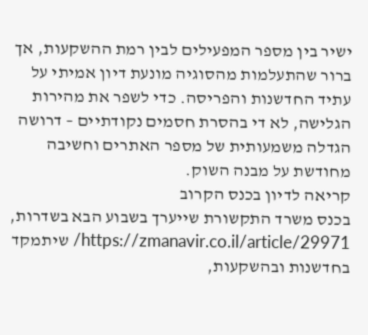ישיר בין מספר המפעילים לבין רמת ההשקעות, אך ברור שהתעלמות מהסוגיה מונעת דיון אמיתי על עתיד החדשנות והפריסה. כדי לשפר את מהירות הגלישה, לא די בהסרת חסמים נקודתיים – דרושה הגדלה משמעותית של מספר האתרים וחשיבה מחודשת על מבנה השוק.
קריאה לדיון בכנס הקרוב
בכנס משרד התקשורת שייערך בשבוע הבא בשדרות, https://zmanavir.co.il/article/29971/ שיתמקד בחדשנות ובהשקעות,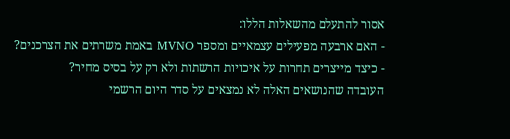אסור להתעלם מהשאלות הללו:
- האם ארבעה מפעילים עצמאיים ומספר MVNO באמת משרתים את הצרכנים?
- כיצד מייצרים תחרות על איכויות הרשתות ולא רק על בסיס מחיר?
העובדה שהנושאים האלה לא נמצאים על סדר היום הרשמי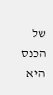של הכנס היא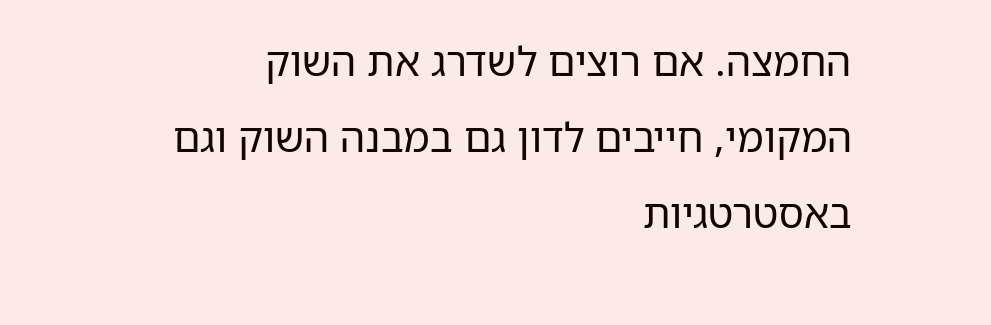החמצה. אם רוצים לשדרג את השוק המקומי, חייבים לדון גם במבנה השוק וגם באסטרטגיות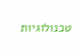טכנולוגיות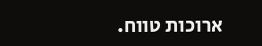ארוכות טווח.